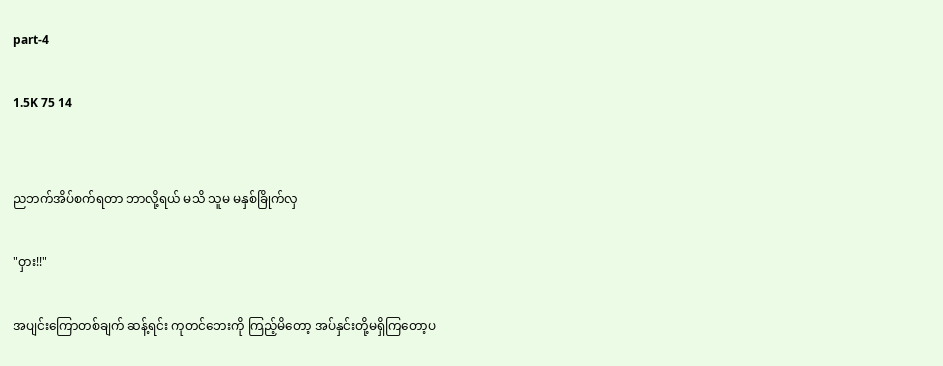part-4

1.5K 75 14


ညဘက်အိပ်စက်ရတာ ဘာလို့ရယ် မသိ သူမ မနှစ်ခြိုက်လှ

"ဝှား!!"

အပျင်းကြောတစ်ချက် ဆန့်ရင်း ကုတင်ဘေးကို ကြည့်မိတော့ အပ်နှင်းတို့မရှိကြတော့ပ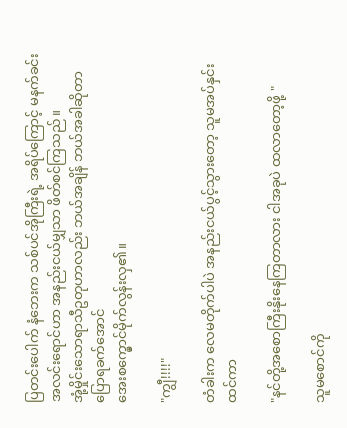ပြတင်းပေါက် နံဘေးက သစ်ပင်အိုကြီးရဲ့ အရိပ်ကြောင့် မနက်ခင်းအလင်းရောင်ဟာ အနည်းငယ်မျှသာ ဖိတ်စင်ကြသည်။
အုံ့မှိုင်းသောရာသီဥတုဟာလည်း ဘယ်အချိန် ဘယ်အခါဆိုတာ ပြောရခက်အောင်
အေးစက္မှောင်မိုက်လွန်းလှ၏။

"ကျွီ!!!!"

တံခါးက လေမတိုက်ပါပဲ အနည်းငယ်ပွင့်သွားတော့ သူမအပ်နှင်းထင်ကာ

"နင်တို့အစောကြီးနိုးနေကြတာလား ငါအခုပဲ ထလာတော့ဖို့ "

သူမစောင်ကို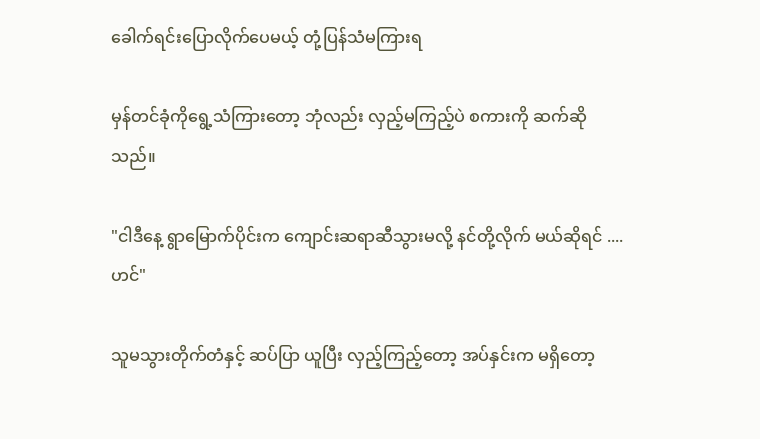ခေါက်ရင်းပြောလိုက်ပေမယ့် တုံ့ပြန်သံမကြားရ

မှန်တင်ခုံကိုရွေ့သံကြားတော့ ဘုံလည်း လှည့်မကြည့်ပဲ စကားကို ဆက်ဆိုသည်။

"ငါဒီနေ့ ရွာမြောက်ပိုင်းက ကျောင်းဆရာဆီသွားမလို့ နင်တို့လိုက် မယ်ဆိုရင် ....ဟင်"

သူမသွားတိုက်‌တံနှင့် ဆပ်ပြာ ယူပြီး လှည့်ကြည့်တော့ အပ်နှင်းက မရှိတော့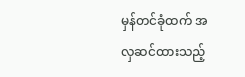မှန်တင်ခုံထက် အလှဆင်ထားသည့်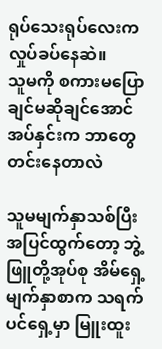ရုပ်သေးရုပ်လေးက လှုပ်ခပ်နေဆဲ။
သူမကို စကားမပြောချင်မဆိုချင်အောင် အပ်နှင်းက ဘာတွေတင်းနေတာလဲ

သူမမျက်နှာသစ်ပြီး အပြင်ထွက်တော့ ဘွဲ့ဖြူတို့အုပ်စု အိမ်ရှေ့မျက်နှာစာက သရက်ပင်ရှေ့မှာ မြူးထူး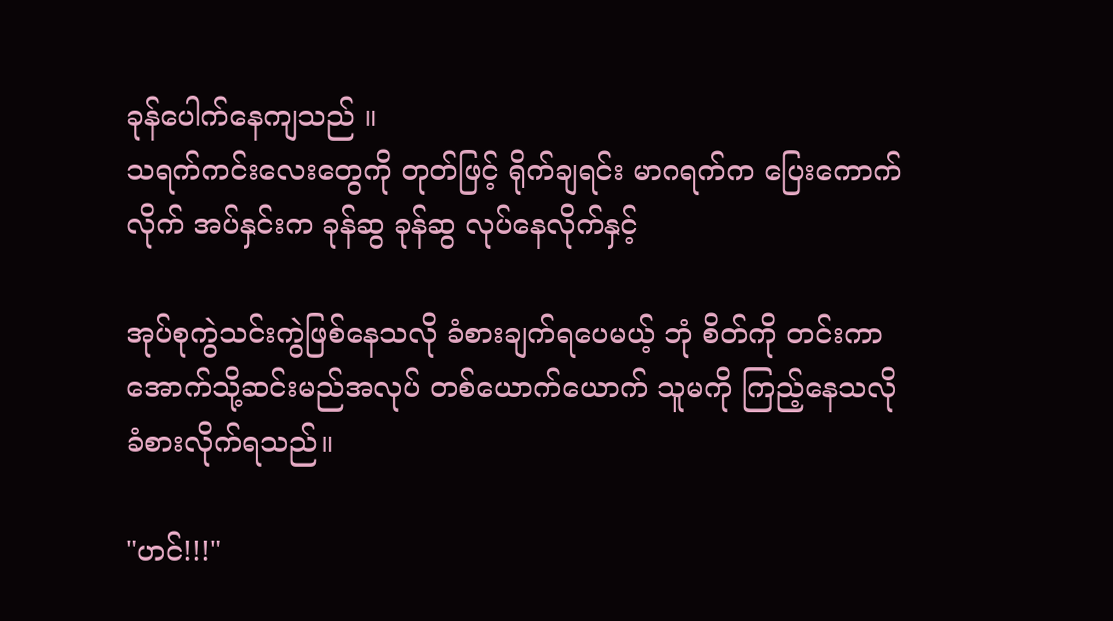ခုန်ပေါက်နေကျသည် ။
သရက်ကင်းလေးတွေကို တုတ်ဖြင့် ရိုက်ချရင်း မာဂရက်က ပြေးကောက်လိုက် အပ်နှင်းက ခုန်ဆွ ခုန်ဆွ လုပ်နေလိုက်နှင့်

အုပ်စုကွဲသင်းကွဲဖြစ်နေသလို ခံစားချက်ရပေမယ့် ဘုံ စိတ်ကို တင်းကာ အောက်သို့ဆင်းမည်အလုပ် တစ်ယောက်ယောက် သူမကို ကြည့်နေသလို ခံစားလိုက်ရသည်။

"ဟင်!!!"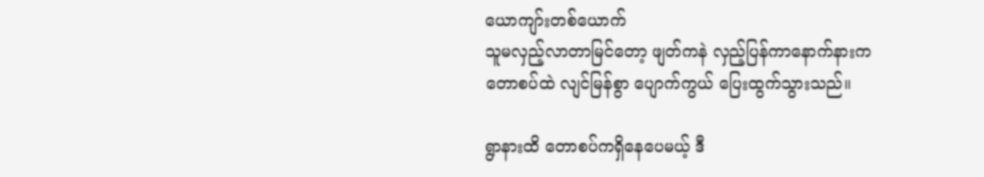ယောကျာ်းတစ်ယောက်
သူမလှည့်လာတာမြင်တော့ ဖျတ်ကနဲ လှည့်ပြန်ကာနောက်နားကတောစပ်ထဲ လျင်မြန်စွာ ပျောက်ကွယ် ပြေးထွက်သွားသည်။

ရွာနားထိ တောစပ်ကရှိနေပေမယ့် ဒီ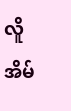လိူ အိမ်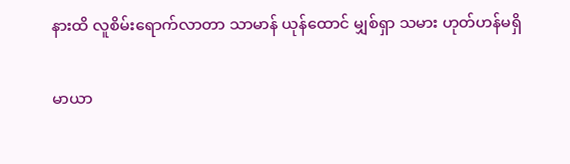နားထိ လူစိမ်းရောက်လာတာ သာမာန် ယုန်ထောင် မျှစ်ရှာ သမား ဟုတ်ဟန်မရှိ

မာယာ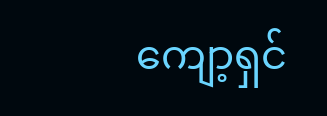ကျော့ရှင်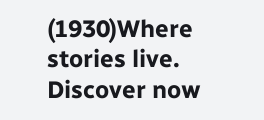(1930)Where stories live. Discover now